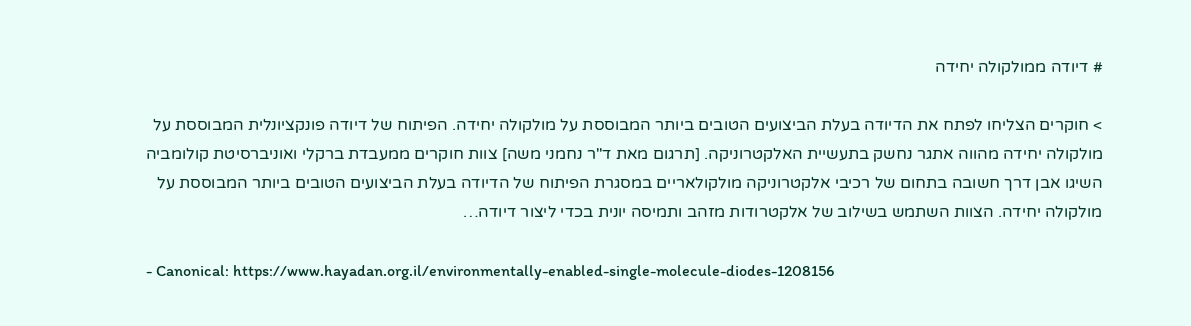# דיודה ממולקולה יחידה

> חוקרים הצליחו לפתח את הדיודה בעלת הביצועים הטובים ביותר המבוססת על מולקולה יחידה. הפיתוח של דיודה פונקציונלית המבוססת על מולקולה יחידה מהווה אתגר נחשק בתעשיית האלקטרוניקה. [תרגום מאת ד"ר נחמני משה] צוות חוקרים ממעבדת ברקלי ואוניברסיטת קולומביה השיגו אבן דרך חשובה בתחום של רכיבי אלקטרוניקה מולקולאריים במסגרת הפיתוח של הדיודה בעלת הביצועים הטובים ביותר המבוססת על מולקולה יחידה. הצוות השתמש בשילוב של אלקטרודות מזהב ותמיסה יונית בכדי ליצור דיודה…

- Canonical: https://www.hayadan.org.il/environmentally-enabled-single-molecule-diodes-1208156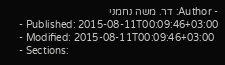- Author: דר. משה נחמני
- Published: 2015-08-11T00:09:46+03:00
- Modified: 2015-08-11T00:09:46+03:00
- Sections: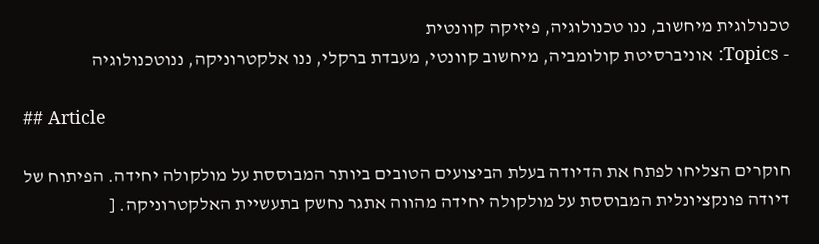טכנולוגית מיחשוב, ננו טכנולוגיה, פיזיקה קוונטית
- Topics: אוניברסיטת קולומביה, מיחשוב קוונטי, מעבדת ברקלי, ננו אלקטרוניקה, ננוטכנולוגיה

## Article

חוקרים הצליחו לפתח את הדיודה בעלת הביצועים הטובים ביותר המבוססת על מולקולה יחידה. הפיתוח של דיודה פונקציונלית המבוססת על מולקולה יחידה מהווה אתגר נחשק בתעשיית האלקטרוניקה. [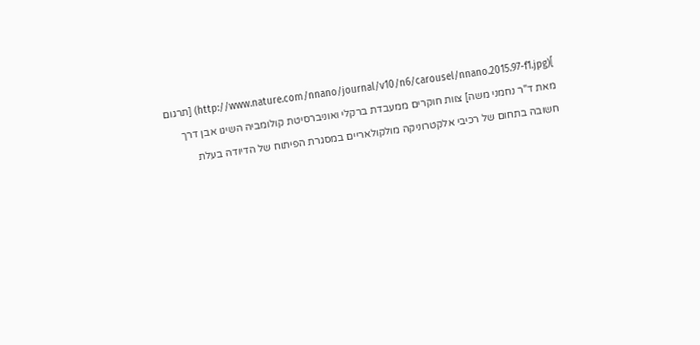](http://www.nature.com/nnano/journal/v10/n6/carousel/nnano.2015.97-f1.jpg) [תרגום מאת ד"ר נחמני משה] צוות חוקרים ממעבדת ברקלי ואוניברסיטת קולומביה השיגו אבן דרך חשובה בתחום של רכיבי אלקטרוניקה מולקולאריים במסגרת הפיתוח של הדיודה בעלת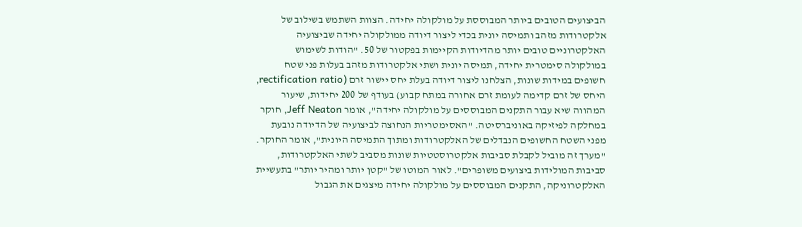הביצועים הטובים ביותר המבוססת על מולקולה יחידה. הצוות השתמש בשילוב של אלקטרודות מזהב ותמיסה יונית בכדי ליצור דיודה ממולקולה יחידה שביצועיה האלקטרוניים טובים יותר מהדיודות הקיימות בפקטור של 50. "הודות לשימוש במולקולה סימטרית יחידה, תמיסה יונית ושתי אלקטרודות מזהב בעלות פני שטח חשופים במידות שונות, הצלחנו ליצור דיודה בעלת יחס יישור זרם (rectification ratio, היחס של זרם קדימה לעומת זרם אחורה במתח קבוע) בעודף של 200 יחידות, שיעור המהווה שיא עבור התקנים המבוססים על מולקולה יחידה", אומר Jeff Neaton, חוקר במחלקה לפיזיקה באוניברסיטה. "האסימטריות הנחוצה לביצועיה של הדיודה נובעת מפני השטח החשופים הנבדלים של האלקטרודות ומתוך התמיסה היונית", אומר החוקר. "מערך זה מוביל לקבלת סביבות אלקטרוסטטיות שונות מסביב לשתי האלקטרודות, סביבות המולידות ביצועים משופרים". לאור המוטו של "קטן יותר ומהיר יותר" בתעשיית האלקטרוניקה, התקנים המבוססים על מולקולה יחידה מיצגים את הגבול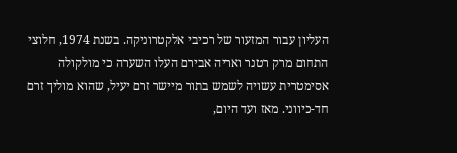העליון עבור המזעור של רכיבי אלקטרוניקה. בשנת 1974, חלוצי התחום מרק רטנר ואריה אבירם העלו השערה כי מולקולה אסימטרית עשויה לשמש בתור מיישר זרם יעיל, שהוא מוליך זרם חד-כיווני. מאז ועד היום,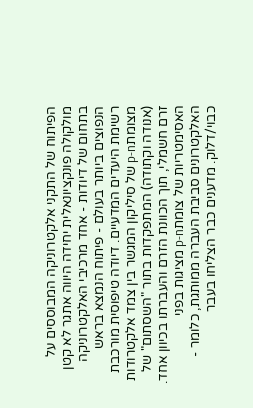הפיתוח של התקני אלקטרוניקה המבוססים על מולקולה פונקציונאלית יחידה היווה אתגר לא קטן בתחום של דיודות - אחד מרכיבי האלקטרוניקה הנפוצים ביותר בעולם - פיתוח הנמצא בראש רשימת היעדים המדעיים. דיודה טיפוסית מורכבת מצומתp-n של סיליקון המגשר בין צמד אלקטרודות (אנודה וקתודה) המתפקדות בתור "השסתום" של זרם חשמלי, תוך הכוונת הזרם והעברתו בכיוון אחד. האסימטריות של צומתp-n מציגות בפני האלקטרונים סביבת העברה ממותגת, כלומר - כבוי/דלוק. מדענים כבר הצליחו בעבר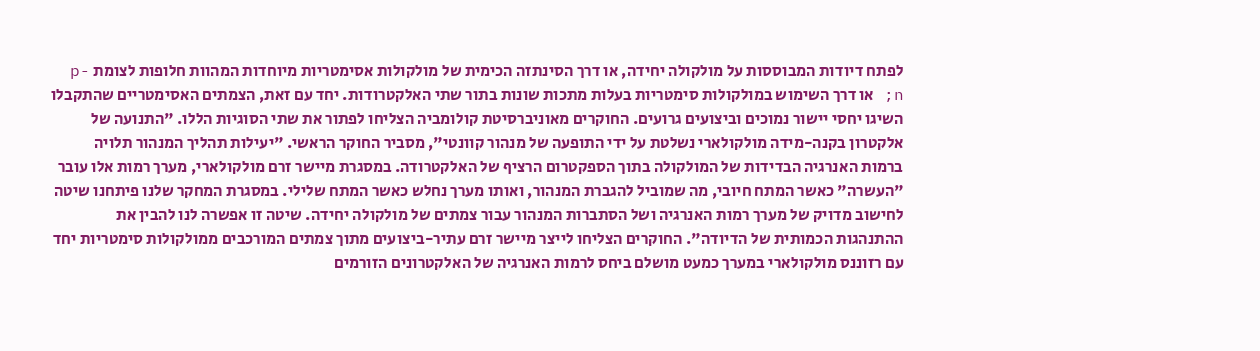לפתח דיודות המבוססות על מולקולה יחידה, או דרך הסינתזה הכימית של מולקולות אסימטריות מיוחדות המהוות חלופות לצומת p-n; או דרך השימוש במולקולות סימטריות בעלות מתכות שונות בתור שתי האלקטרודות. יחד עם זאת, הצמתים האסימטריים שהתקבלו השיגו יחסי יישור נמוכים וביצועים גרועים. החוקרים מאוניברסיטת קולומביה הצליחו לפתור את שתי הסוגיות הללו. "התנועה של אלקטרון בקנה-מידה מולקולארי נשלטת על ידי התופעה של מנהור קוונטי", מסביר החוקר הראשי. "יעילות תהליך המנהור תלויה ברמות האנרגיה הבדידות של המולקולה בתוך הספקטרום הרציף של האלקטרודה. במסגרת מיישר זרם מולקולארי, מערך רמות אלו עובר "העשרה" כאשר המתח חיובי, מה שמוביל להגברת המנהור, ואותו מערך נחלש כאשר המתח שלילי. במסגרת המחקר שלנו פיתחנו שיטה לחישוב מדויק של מערך רמות האנרגיה ושל הסתברות המנהור עבור צמתים של מולקולה יחידה. שיטה זו אפשרה לנו להבין את ההתנהגות הכמותית של הדיודה". החוקרים הצליחו לייצר מיישר זרם עתיר-ביצועים מתוך צמתים המורכבים ממולקולות סימטריות יחד עם רזוננס מולקולארי במערך כמעט מושלם ביחס לרמות האנרגיה של האלקטרונים הזורמים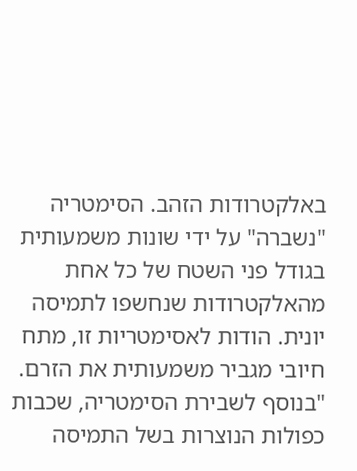באלקטרודות הזהב. הסימטריה "נשברה" על ידי שונות משמעותית בגודל פני השטח של כל אחת מהאלקטרודות שנחשפו לתמיסה יונית. הודות לאסימטריות זו, מתח חיובי מגביר משמעותית את הזרם. "בנוסף לשבירת הסימטריה, שכבות כפולות הנוצרות בשל התמיסה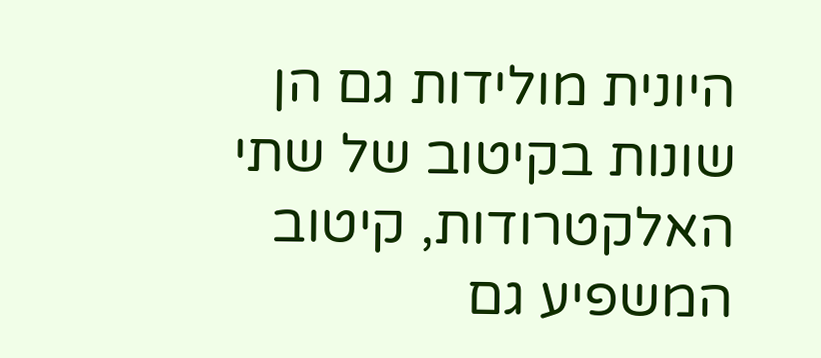היונית מולידות גם הן שונות בקיטוב של שתי האלקטרודות, קיטוב המשפיע גם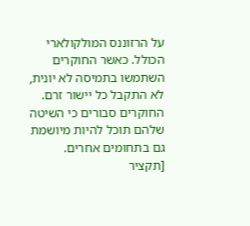על הרזוננס המולקולארי הכולל. כאשר החוקרים השתמשו בתמיסה לא יונית, לא התקבל כל יישור זרם. החוקרים סבורים כי השיטה שלהם תוכל להיות מיושמת גם בתחומים אחרים. [תקציר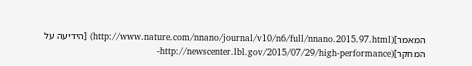המאמר](http://www.nature.com/nnano/journal/v10/n6/full/nnano.2015.97.html) [הידיעה על המחקר](http://newscenter.lbl.gov/2015/07/29/high-performance-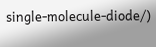single-molecule-diode/)